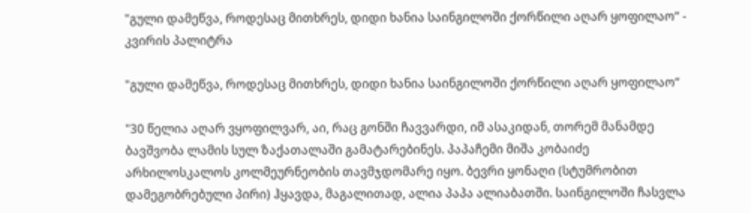"გული დამეწვა, როდესაც მითხრეს, დიდი ხანია საინგილოში ქორწილი აღარ ყოფილაო“ - კვირის პალიტრა

"გული დამეწვა, როდესაც მითხრეს, დიდი ხანია საინგილოში ქორწილი აღარ ყოფილაო“

"30 წელია აღარ ვყოფილვარ, აი, რაც გონში ჩავვარდი, იმ ასაკიდან, თორემ მანამდე ბავშვობა ლამის სულ ზაქათალაში გამატარებინეს. პაპაჩემი მიშა კობაიძე არხილოსკალოს კოლმეურნეობის თავმჯდომარე იყო. ბევრი ყონაღი (სტუმრობით დამეგობრებული პირი) ჰყავდა, მაგალითად, ალია პაპა ალიაბათში. საინგილოში ჩასვლა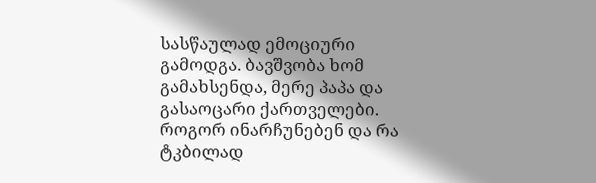სასწაულად ემოციური გამოდგა. ბავშვობა ხომ გამახსენდა, მერე პაპა და გასაოცარი ქართველები. როგორ ინარჩუნებენ და რა ტკბილად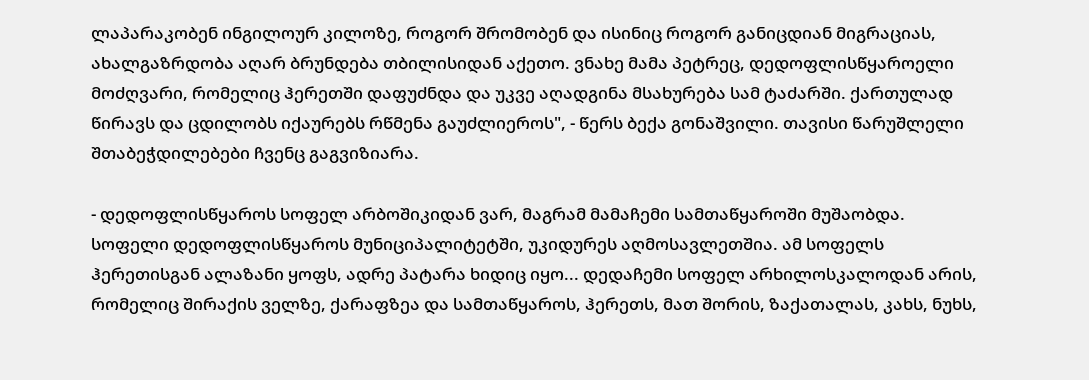ლაპარაკობენ ინგილოურ კილოზე, როგორ შრომობენ და ისინიც როგორ განიცდიან მიგრაციას, ახალგაზრდობა აღარ ბრუნდება თბილისიდან აქეთო. ვნახე მამა პეტრეც, დედოფლისწყაროელი მოძღვარი, რომელიც ჰერეთში დაფუძნდა და უკვე აღადგინა მსახურება სამ ტაძარში. ქართულად წირავს და ცდილობს იქაურებს რწმენა გაუძლიეროს", - წერს ბექა გონაშვილი. თავისი წარუშლელი შთაბეჭდილებები ჩვენც გაგვიზიარა.

- დედოფლისწყაროს სოფელ არბოშიკიდან ვარ, მაგრამ მამაჩემი სამთაწყაროში მუშაობდა. სოფელი დედოფლისწყაროს მუნიციპალიტეტში, უკიდურეს აღმოსავლეთშია. ამ სოფელს ჰერეთისგან ალაზანი ყოფს, ადრე პატარა ხიდიც იყო... დედაჩემი სოფელ არხილოსკალოდან არის, რომელიც შირაქის ველზე, ქარაფზეა და სამთაწყაროს, ჰერეთს, მათ შორის, ზაქათალას, კახს, ნუხს,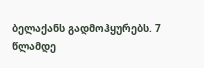ბელაქანს გადმოჰყურებს. 7 წლამდე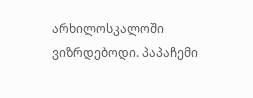არხილოსკალოში ვიზრდებოდი. პაპაჩემი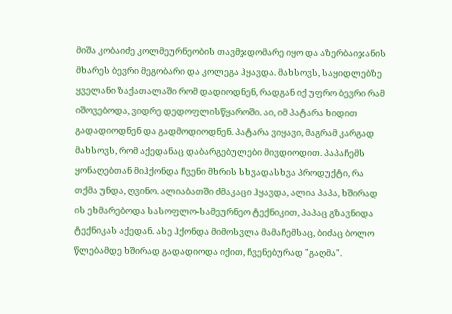მიშა კობაიძე კოლმეურნეობის თავმჯდომარე იყო და აზერბაიჯანის მხარეს ბევრი მეგობარი და კოლეგა ჰყავდა. მახსოვს, საყიდლებზე ყველანი ზაქათალაში რომ დადიოდნენ, რადგან იქ უფრო ბევრი რამ იშოვებოდა, ვიდრე დედოფლისწყაროში. აი, იმ პატარა ხიდით გადადიოდნენ და გადმოდიოდნენ. პატარა ვიყავი, მაგრამ კარგად მახსოვს, რომ აქედანაც დაბარგებულები მივდიოდით. პაპაჩემს ყონაღებთან მიჰქონდა ჩვენი მხრის სხვადასხვა პროდუქტი, რა თქმა უნდა, ღვინო. ალიაბათში ძმაკაცი ჰყავდა, ალია პაპა, ხშირად ის ეხმარებოდა სასოფლო-სამეურნეო ტექნიკით, პაპაც გზავნიდა ტექნიკას აქედან. ასე ჰქონდა მიმოსვლა მამაჩემსაც, ბიძაც ბოლო წლებამდე ხშირად გადადიოდა იქით, ჩვენებურად "გაღმა".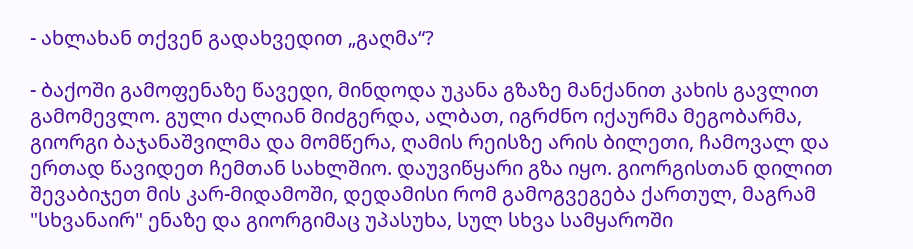- ახლახან თქვენ გადახვედით „გაღმა“?

- ბაქოში გამოფენაზე წავედი, მინდოდა უკანა გზაზე მანქანით კახის გავლით გამომევლო. გული ძალიან მიძგერდა, ალბათ, იგრძნო იქაურმა მეგობარმა, გიორგი ბაჯანაშვილმა და მომწერა, ღამის რეისზე არის ბილეთი, ჩამოვალ და ერთად წავიდეთ ჩემთან სახლშიო. დაუვიწყარი გზა იყო. გიორგისთან დილით შევაბიჯეთ მის კარ-მიდამოში, დედამისი რომ გამოგვეგება ქართულ, მაგრამ "სხვანაირ" ენაზე და გიორგიმაც უპასუხა, სულ სხვა სამყაროში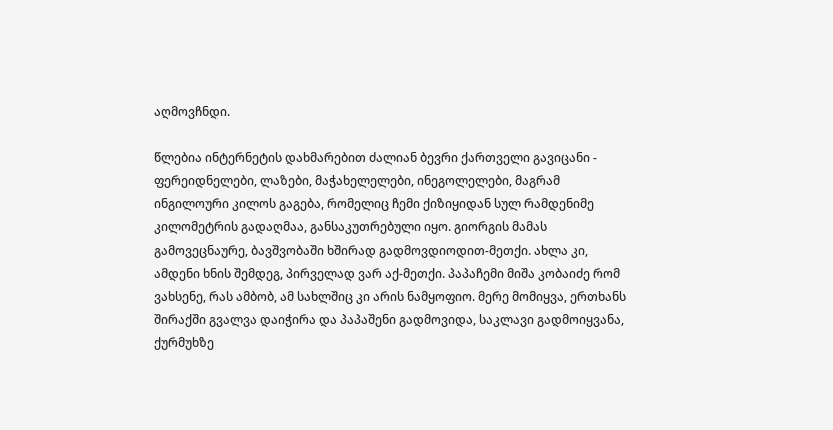აღმოვჩნდი.

წლებია ინტერნეტის დახმარებით ძალიან ბევრი ქართველი გავიცანი - ფერეიდნელები, ლაზები, მაჭახელელები, ინეგოლელები, მაგრამ ინგილოური კილოს გაგება, რომელიც ჩემი ქიზიყიდან სულ რამდენიმე კილომეტრის გადაღმაა, განსაკუთრებული იყო. გიორგის მამას გამოვეცნაურე, ბავშვობაში ხშირად გადმოვდიოდით-მეთქი. ახლა კი, ამდენი ხნის შემდეგ, პირველად ვარ აქ-მეთქი. პაპაჩემი მიშა კობაიძე რომ ვახსენე, რას ამბობ, ამ სახლშიც კი არის ნამყოფიო. მერე მომიყვა, ერთხანს შირაქში გვალვა დაიჭირა და პაპაშენი გადმოვიდა, საკლავი გადმოიყვანა, ქურმუხზე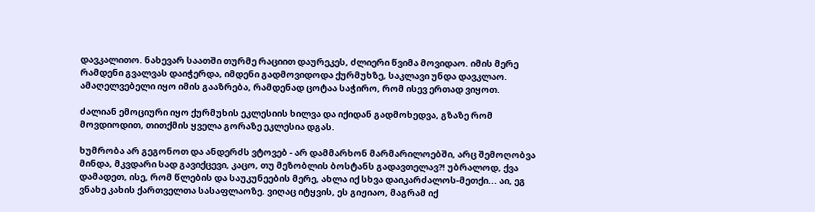დავკალითო. ნახევარ საათში თურმე რაციით დაურეკეს, ძლიერი წვიმა მოვიდაო. იმის მერე რამდენი გვალვას დაიჭერდა, იმდენი გადმოვიდოდა ქურმუხზე, საკლავი უნდა დავკლაო. ამაღელვებელი იყო იმის გააზრება, რამდენად ცოტაა საჭირო, რომ ისევ ერთად ვიყოთ.

ძალიან ემოციური იყო ქურმუხის ეკლესიის ხილვა და იქიდან გადმოხედვა, გზაზე რომ მოვდიოდით, თითქმის ყველა გორაზე ეკლესია დგას.

ხუმრობა არ გეგონოთ და ანდერძს ვტოვებ - არ დამმარხონ მარმარილოებში, არც შემოღობვა მინდა, მკვდარი სად გავიქცევი, კაცო, თუ მეზობლის ბოსტანს გადავთელავ?! უბრალოდ, ქვა დამადეთ, ისე, რომ წლების და საუკუნეების მერე, ახლა იქ სხვა დაიკარძალოს-მეთქი... აი, ეგ ვნახე კახის ქართველთა სასაფლაოზე. ვიღაც იტყვის, ეს გიჟიაო, მაგრამ იქ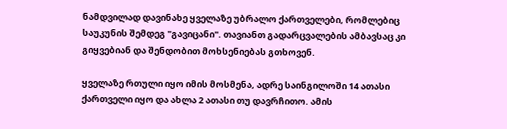ნამდვილად დავინახე ყველაზე უბრალო ქართველები, რომლებიც საუკუნის შემდეგ "გავიცანი". თავიანთ გადარცვალების ამბავსაც კი გიყვებიან და შენდობით მოხსენიებას გთხოვენ.

ყველაზე რთული იყო იმის მოსმენა, ადრე საინგილოში 14 ათასი ქართველი იყო და ახლა 2 ათასი თუ დავრჩითო. ამის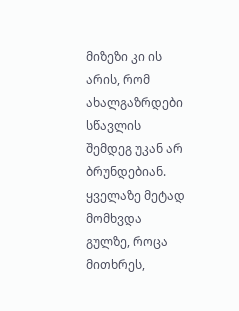მიზეზი კი ის არის, რომ ახალგაზრდები სწავლის შემდეგ უკან არ ბრუნდებიან. ყველაზე მეტად მომხვდა გულზე, როცა მითხრეს,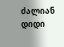ძალიან დიდი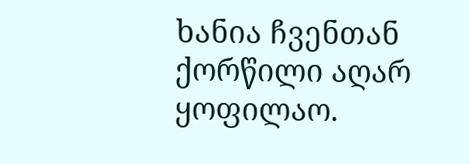ხანია ჩვენთან ქორწილი აღარ ყოფილაო.